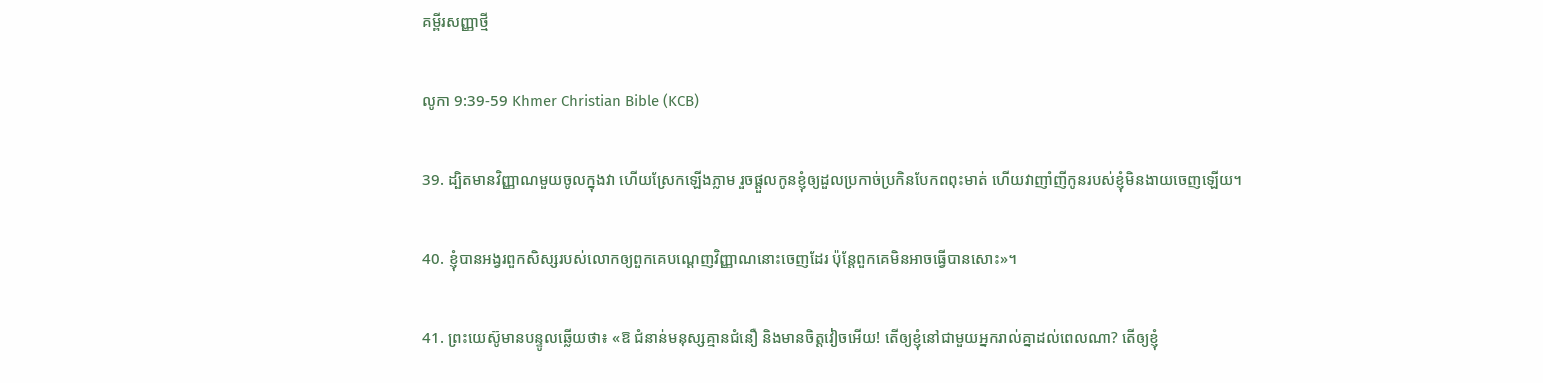គម្ពីរសញ្ញាថ្មី

លូកា 9:39-59 Khmer Christian Bible (KCB)

39. ដ្បិតមានវិញ្ញាណមួយចូលក្នុងវា ហើយស្រែកឡើងភ្លាម រួចផ្ដួលកូនខ្ញុំឲ្យដួលប្រកាច់ប្រកិនបែកពពុះមាត់ ហើយវាញាំញីកូនរបស់ខ្ញុំមិនងាយចេញឡើយ។

40. ខ្ញុំបានអង្វរពួកសិស្សរបស់លោកឲ្យពួកគេបណ្ដេញវិញ្ញាណនោះចេញដែរ ប៉ុន្ដែពួកគេមិនអាចធ្វើបានសោះ»។

41. ព្រះយេស៊ូមានបន្ទូលឆ្លើយថា៖ «ឱ ជំនាន់មនុស្សគ្មានជំនឿ និងមានចិត្ដវៀចអើយ! តើឲ្យខ្ញុំនៅជាមួយអ្នករាល់គ្នាដល់ពេលណា? តើឲ្យខ្ញុំ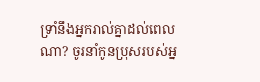ទ្រាំនឹងអ្នករាល់គ្នាដល់ពេលណា? ចូរនាំកូនប្រុសរបស់អ្ន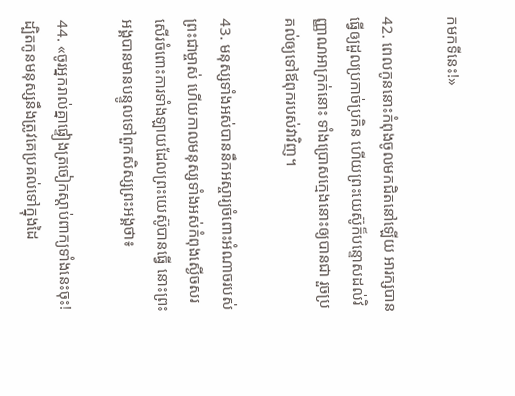កមកទីនេះ!»

42. ពេលកូននោះកំពុងចូលមកជិតនៅឡើយ អារក្សបានធ្វើឲ្យដួលប្រកាច់ប្រកិន ហើយព្រះយេស៊ូក៏បន្ទោសដល់វិញ្ញាណអាក្រក់នោះ ទាំងប្រោសក្មេងនោះឲ្យបានជា រួចប្រគល់ឲ្យទៅឪពុករបស់វាវិញ។

43. មនុស្សទាំងអស់បាននឹកអស្ចារ្យចំពោះអំណាចរបស់ព្រះជាម្ចាស់ ហើយកាលមនុស្សទាំងអស់កំពុងស្ងើចសរសើរចំពោះការទាំងឡាយដែលព្រះយេស៊ូបានធ្វើ នោះព្រះអង្គបានមានបន្ទូលទៅពួកសិស្សព្រះអង្គថា៖

44. «ចូរអ្នករាល់គ្នាផ្ទៀងត្រចៀកស្ដាប់ពាក្យទាំងនេះចុះ! ដ្បិតកូនមនុស្សនឹងត្រូវគេប្រគល់ទៅក្នុងដៃ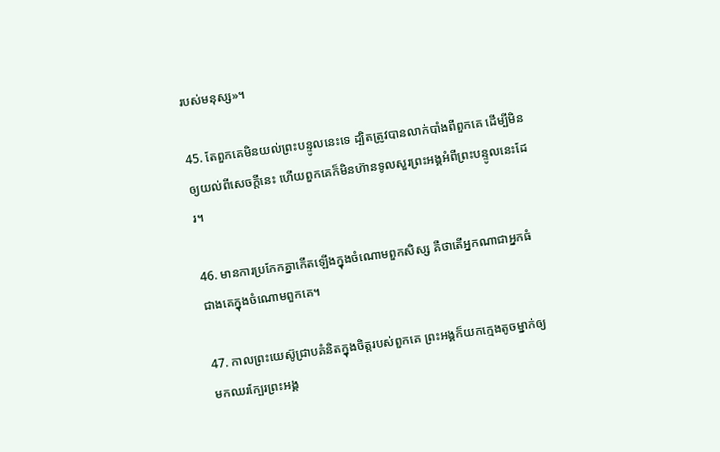របស់មនុស្ស»។

45. តែពួកគេមិនយល់ព្រះបន្ទូលនេះទេ ដ្បិតត្រូវបានលាក់បាំងពីពួកគេ ដើម្បីមិនឲ្យយល់ពីសេចក្ដីនេះ ហើយពួកគេក៏មិនហ៊ានទូលសួរព្រះអង្គអំពីព្រះបន្ទូលនេះដែរ។

46. មានការប្រកែកគ្នាកើតឡើងក្នុងចំណោមពួកសិស្ស គឺថាតើអ្នកណាជាអ្នកធំជាងគេក្នុងចំណោមពួកគេ។

47. កាលព្រះយេស៊ូជ្រាបគំនិតក្នុងចិត្ដរបស់ពួកគេ ព្រះអង្គក៏យកក្មេងតូចម្នាក់ឲ្យមកឈរក្បែរព្រះអង្គ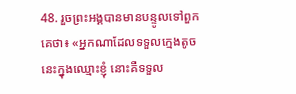48. រួចព្រះអង្គបានមានបន្ទូលទៅពួកគេថា៖ «អ្នកណាដែលទទួលក្មេងតូចនេះក្នុងឈ្មោះខ្ញុំ នោះគឺទទួល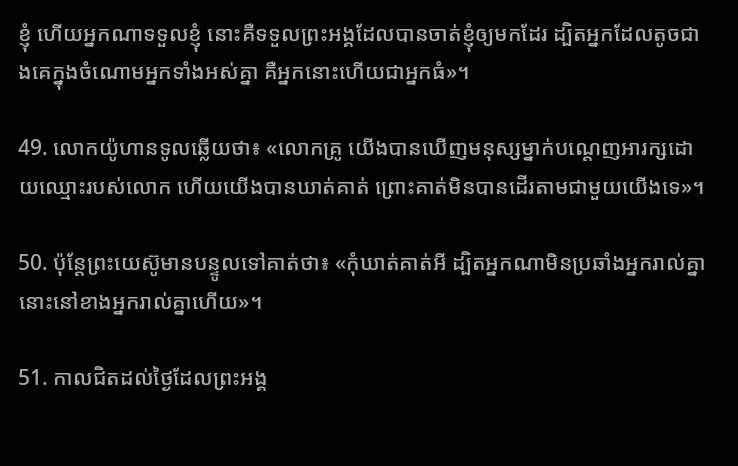ខ្ញុំ ហើយអ្នកណាទទួលខ្ញុំ នោះគឺទទួលព្រះអង្គដែលបានចាត់ខ្ញុំឲ្យមកដែរ ដ្បិតអ្នកដែលតូចជាងគេក្នុងចំណោមអ្នកទាំងអស់គ្នា គឺអ្នកនោះហើយជាអ្នកធំ»។

49. លោកយ៉ូហានទូលឆ្លើយថា៖ «លោកគ្រូ យើងបានឃើញមនុស្សម្នាក់បណ្ដេញអារក្សដោយឈ្មោះរបស់លោក ហើយយើងបានឃាត់គាត់ ព្រោះគាត់មិនបានដើរតាមជាមួយយើងទេ»។

50. ប៉ុន្ដែព្រះយេស៊ូមានបន្ទូលទៅគាត់ថា៖ «កុំឃាត់គាត់អី ដ្បិតអ្នកណាមិនប្រឆាំងអ្នករាល់គ្នា នោះនៅខាងអ្នករាល់គ្នាហើយ»។

51. កាលជិតដល់ថ្ងៃដែលព្រះអង្គ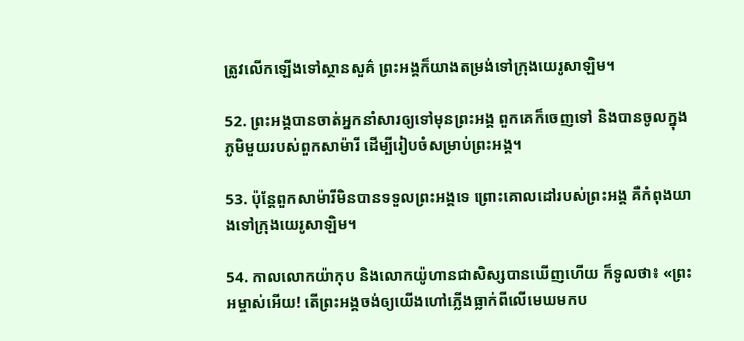ត្រូវលើកឡើងទៅស្ថានសួគ៌ ព្រះអង្គក៏យាងតម្រង់ទៅក្រុងយេរូសាឡិម។

52. ព្រះអង្គបានចាត់អ្នកនាំសារឲ្យទៅមុនព្រះអង្គ ពួកគេក៏ចេញទៅ និងបានចូលក្នុងភូមិមួយរបស់ពួកសាម៉ារី ដើម្បីរៀបចំសម្រាប់ព្រះអង្គ។

53. ប៉ុន្ដែពួកសាម៉ារីមិនបានទទួលព្រះអង្គទេ ព្រោះគោលដៅរបស់ព្រះអង្គ គឺកំពុងយាងទៅក្រុងយេរូសាឡិម។

54. កាលលោកយ៉ាកុប និងលោកយ៉ូហានជាសិស្សបានឃើញហើយ ក៏ទូលថា៖ «ព្រះអម្ចាស់អើយ! តើព្រះអង្គចង់ឲ្យយើងហៅភ្លើងធ្លាក់ពីលើមេឃមកប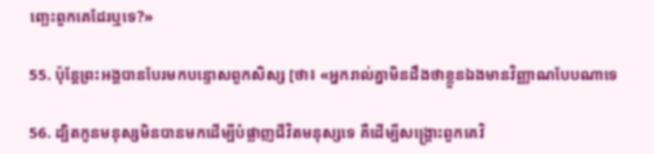ញ្ឆេះពួកគេដែរឬទេ?»

55. ប៉ុន្ដែព្រះអង្គបានបែរមកបន្ទោសពួកសិស្ស [ថា៖ «អ្នករាល់គ្នាមិនដឹងថាខ្លួនឯងមានវិញ្ញាណបែបណាទេ

56. ដ្បិតកូនមនុស្សមិនបានមកដើម្បីបំផ្លាញជីវិតមនុស្សទេ គឺដើម្បីសង្គ្រោះពួកគេវិ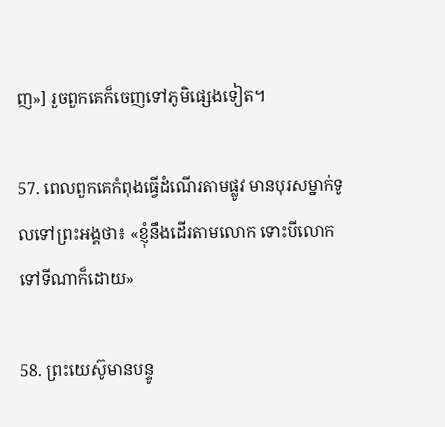ញ»] រួចពួកគេក៏ចេញទៅភូមិផ្សេងទៀត។

57. ពេលពួកគេកំពុងធ្វើដំណើរតាមផ្លូវ មានបុរសម្នាក់ទូលទៅព្រះអង្គថា៖ «ខ្ញុំនឹងដើរតាមលោក ទោះបីលោកទៅទីណាក៏ដោយ»

58. ព្រះយេស៊ូមានបន្ទូ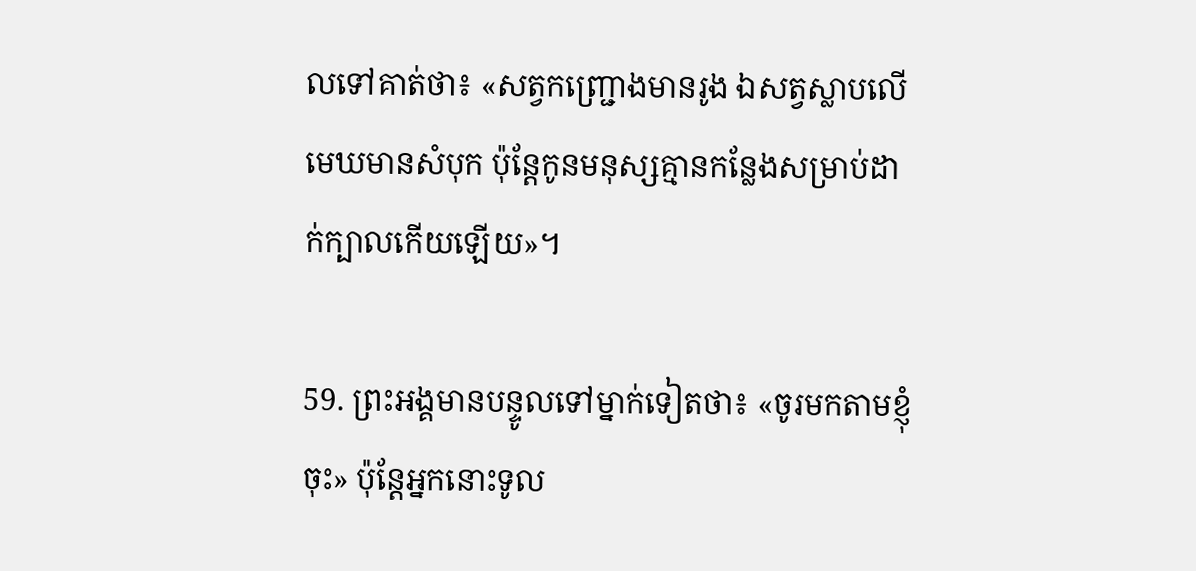លទៅគាត់ថា៖ «សត្វកញ្ជ្រោងមានរូង ឯសត្វស្លាបលើមេឃមានសំបុក ប៉ុន្ដែកូនមនុស្សគ្មានកន្លែងសម្រាប់ដាក់ក្បាលកើយឡើយ»។

59. ព្រះអង្គមានបន្ទូលទៅម្នាក់ទៀតថា៖ «ចូរមកតាមខ្ញុំចុះ» ប៉ុន្ដែអ្នកនោះទូល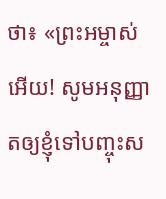ថា៖ «ព្រះអម្ចាស់អើយ! សូមអនុញ្ញាតឲ្យខ្ញុំទៅបញ្ចុះស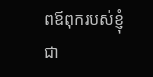ពឪពុករបស់ខ្ញុំជា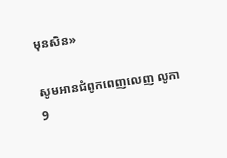មុនសិន»

សូមអានជំពូកពេញលេញ លូកា 9